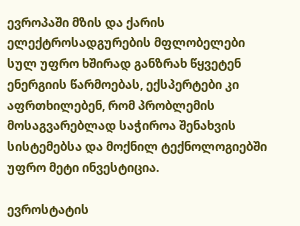ევროპაში მზის და ქარის ელექტროსადგურების მფლობელები სულ უფრო ხშირად განზრახ წყვეტენ ენერგიის წარმოებას, ექსპერტები კი აფრთხილებენ, რომ პრობლემის მოსაგვარებლად საჭიროა შენახვის სისტემებსა და მოქნილ ტექნოლოგიებში უფრო მეტი ინვესტიცია.

ევროსტატის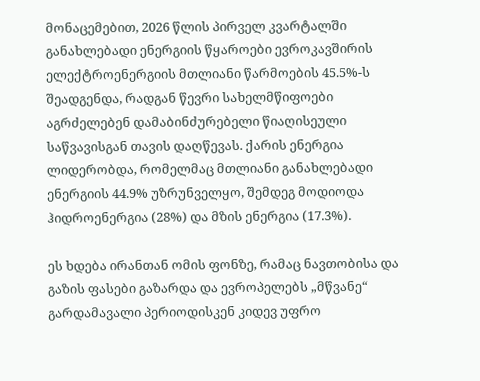მონაცემებით, 2026 წლის პირველ კვარტალში განახლებადი ენერგიის წყაროები ევროკავშირის ელექტროენერგიის მთლიანი წარმოების 45.5%-ს შეადგენდა, რადგან წევრი სახელმწიფოები აგრძელებენ დამაბინძურებელი წიაღისეული საწვავისგან თავის დაღწევას. ქარის ენერგია ლიდერობდა, რომელმაც მთლიანი განახლებადი ენერგიის 44.9% უზრუნველყო, შემდეგ მოდიოდა ჰიდროენერგია (28%) და მზის ენერგია (17.3%).

ეს ხდება ირანთან ომის ფონზე, რამაც ნავთობისა და გაზის ფასები გაზარდა და ევროპელებს „მწვანე“ გარდამავალი პერიოდისკენ კიდევ უფრო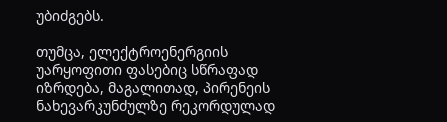უბიძგებს.

თუმცა, ელექტროენერგიის უარყოფითი ფასებიც სწრაფად იზრდება, მაგალითად, პირენეის ნახევარკუნძულზე რეკორდულად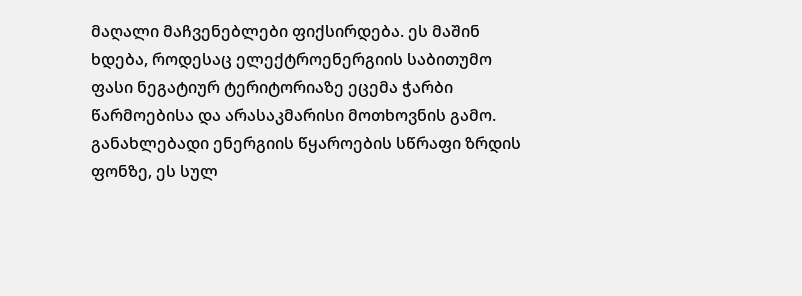მაღალი მაჩვენებლები ფიქსირდება. ეს მაშინ ხდება, როდესაც ელექტროენერგიის საბითუმო ფასი ნეგატიურ ტერიტორიაზე ეცემა ჭარბი წარმოებისა და არასაკმარისი მოთხოვნის გამო. განახლებადი ენერგიის წყაროების სწრაფი ზრდის ფონზე, ეს სულ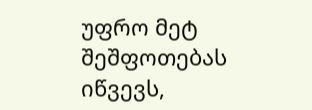უფრო მეტ შეშფოთებას იწვევს,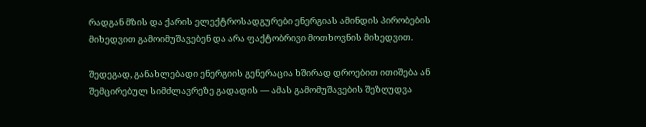რადგან მზის და ქარის ელექტროსადგურები ენერგიას ამინდის პირობების მიხედვით გამოიმუშავებენ და არა ფაქტობრივი მოთხოვნის მიხედვით.

შედეგად, განახლებადი ენერგიის გენერაცია ხშირად დროებით ითიშება ან შემცირებულ სიმძლავრეზე გადადის — ამას გამომუშავების შეზღუდვა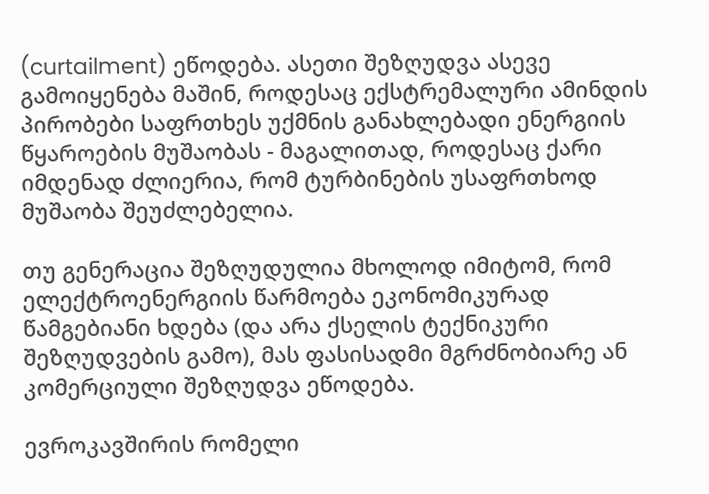(curtailment) ეწოდება. ასეთი შეზღუდვა ასევე გამოიყენება მაშინ, როდესაც ექსტრემალური ამინდის პირობები საფრთხეს უქმნის განახლებადი ენერგიის წყაროების მუშაობას - მაგალითად, როდესაც ქარი იმდენად ძლიერია, რომ ტურბინების უსაფრთხოდ მუშაობა შეუძლებელია.

თუ გენერაცია შეზღუდულია მხოლოდ იმიტომ, რომ ელექტროენერგიის წარმოება ეკონომიკურად წამგებიანი ხდება (და არა ქსელის ტექნიკური შეზღუდვების გამო), მას ფასისადმი მგრძნობიარე ან კომერციული შეზღუდვა ეწოდება.

ევროკავშირის რომელი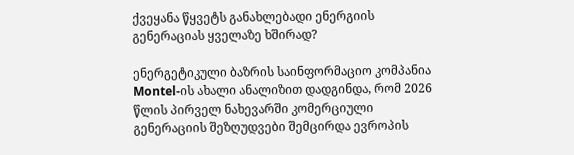ქვეყანა წყვეტს განახლებადი ენერგიის გენერაციას ყველაზე ხშირად?

ენერგეტიკული ბაზრის საინფორმაციო კომპანია Montel-ის ახალი ანალიზით დადგინდა, რომ 2026 წლის პირველ ნახევარში კომერციული გენერაციის შეზღუდვები შემცირდა ევროპის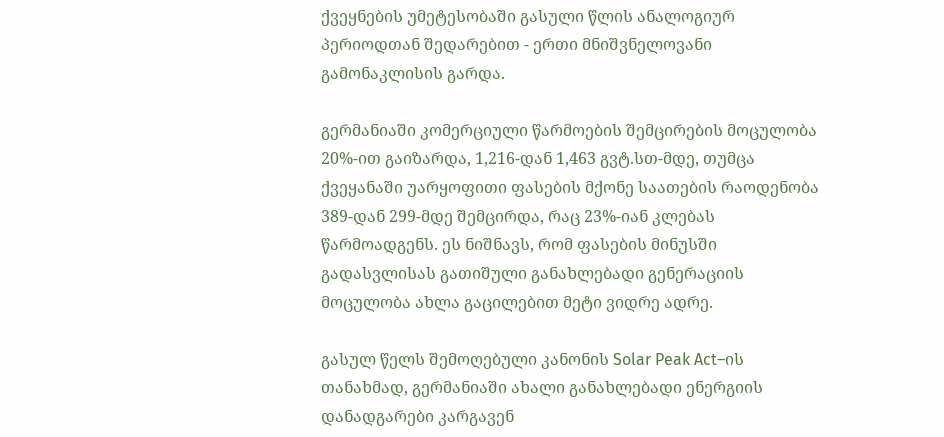ქვეყნების უმეტესობაში გასული წლის ანალოგიურ პერიოდთან შედარებით - ერთი მნიშვნელოვანი გამონაკლისის გარდა.

გერმანიაში კომერციული წარმოების შემცირების მოცულობა 20%-ით გაიზარდა, 1,216-დან 1,463 გვტ.სთ-მდე, თუმცა ქვეყანაში უარყოფითი ფასების მქონე საათების რაოდენობა 389-დან 299-მდე შემცირდა, რაც 23%-იან კლებას წარმოადგენს. ეს ნიშნავს, რომ ფასების მინუსში გადასვლისას გათიშული განახლებადი გენერაციის მოცულობა ახლა გაცილებით მეტი ვიდრე ადრე.

გასულ წელს შემოღებული კანონის Solar Peak Act–ის თანახმად, გერმანიაში ახალი განახლებადი ენერგიის დანადგარები კარგავენ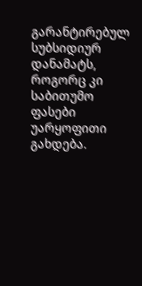გარანტირებულ სუბსიდიურ დანამატს, როგორც კი საბითუმო ფასები უარყოფითი გახდება.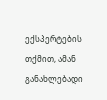ექსპერტების თქმით, ამან განახლებადი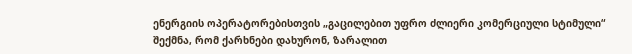ენერგიის ოპერატორებისთვის „გაცილებით უფრო ძლიერი კომერციული სტიმული“ შექმნა, რომ ქარხნები დახურონ, ზარალით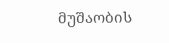მუშაობის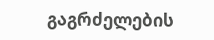გაგრძელების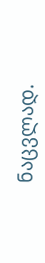ნაცვლად.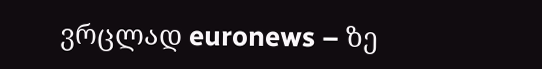ვრცლად euronews – ზე